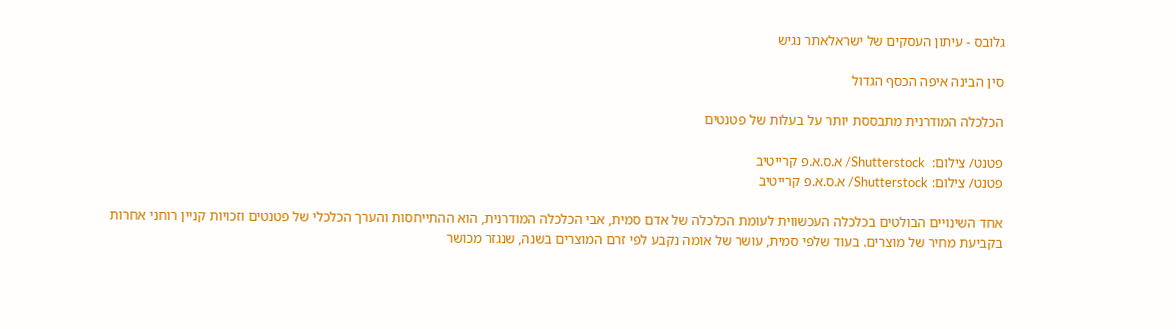גלובס - עיתון העסקים של ישראלאתר נגיש

סין הבינה איפה הכסף הגדול

הכלכלה המודרנית מתבססת יותר על בעלות של פטנטים

פטנט/ צילום:  Shutterstock/ א.ס.א.פ קרייטיב
פטנט/ צילום: Shutterstock/ א.ס.א.פ קרייטיב

אחד השינויים הבולטים בכלכלה העכשווית לעומת הכלכלה של אדם סמית, אבי הכלכלה המודרנית, הוא ההתייחסות והערך הכלכלי של פטנטים וזכויות קניין רוחני אחרות בקביעת מחיר של מוצרים. בעוד שלפי סמית, עושר של אומה נקבע לפי זרם המוצרים בשנה, שנגזר מכושר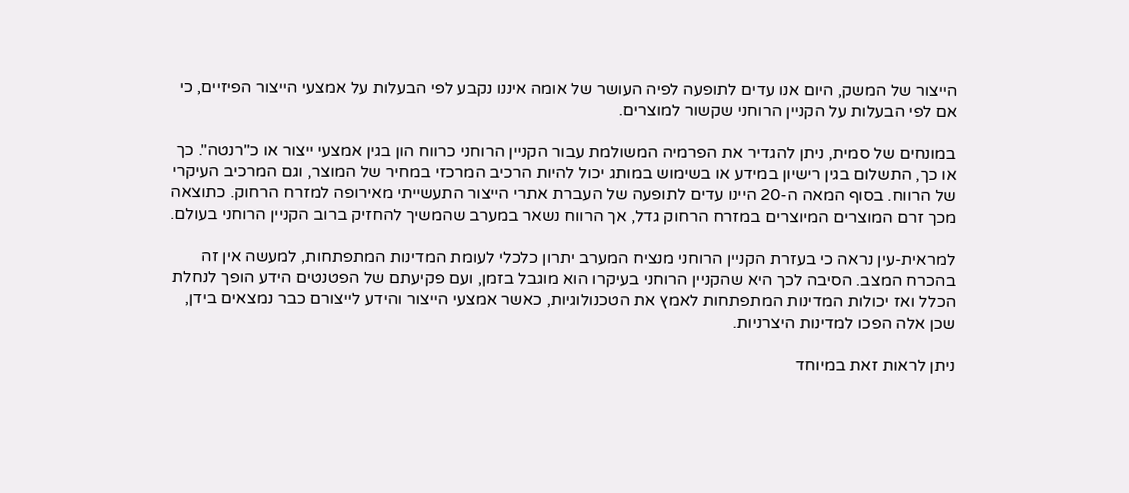הייצור של המשק, היום אנו עדים לתופעה לפיה העושר של אומה איננו נקבע לפי הבעלות על אמצעי הייצור הפיזיים, כי אם לפי הבעלות על הקניין הרוחני שקשור למוצרים.

במונחים של סמית, ניתן להגדיר את הפרמיה המשולמת עבור הקניין הרוחני כרווח הון בגין אמצעי ייצור או כ"רנטה". כך או כך, התשלום בגין רישיון במידע או בשימוש במותג יכול להיות הרכיב המרכזי במחיר של המוצר, וגם המרכיב העיקרי של הרווח. בסוף המאה ה-20 היינו עדים לתופעה של העברת אתרי הייצור התעשייתי מאירופה למזרח הרחוק. כתוצאה מכך זרם המוצרים המיוצרים במזרח הרחוק גדל, אך הרווח נשאר במערב שהמשיך להחזיק ברוב הקניין הרוחני בעולם.

למראית-עין נראה כי בעזרת הקניין הרוחני מנציח המערב יתרון כלכלי לעומת המדינות המתפתחות, למעשה אין זה בהכרח המצב. הסיבה לכך היא שהקניין הרוחני בעיקרו הוא מוגבל בזמן, ועם פקיעתם של הפטנטים הידע הופך לנחלת הכלל ואז יכולות המדינות המתפתחות לאמץ את הטכנולוגיות, כאשר אמצעי הייצור והידע לייצורם כבר נמצאים בידן, שכן אלה הפכו למדינות היצרניות.

ניתן לראות זאת במיוחד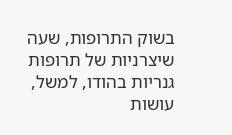בשוק התרופות, שעה שיצרניות של תרופות גנריות בהודו, למשל, עושות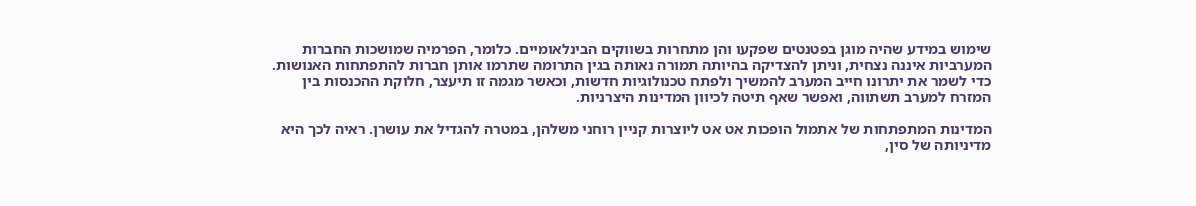שימוש במידע שהיה מוגן בפטנטים שפקעו והן מתחרות בשווקים הבינלאומיים. כלומר, הפרמיה שמושכות החברות המערביות איננה נצחית, וניתן להצדיקה בהיותה תמורה נאותה בגין התרומה שתרמו אותן חברות להתפתחות האנושות. כדי לשמר את יתרונו חייב המערב להמשיך ולפתח טכנולוגיות חדשות, וכאשר מגמה זו תיעצר, חלוקת ההכנסות בין המזרח למערב תשתווה, ואפשר שאף תיטה לכיוון המדינות היצרניות.

המדינות המתפתחות של אתמול הופכות אט אט ליוצרות קניין רוחני משלהן, במטרה להגדיל את עושרן. ראיה לכך היא מדיניותה של סין,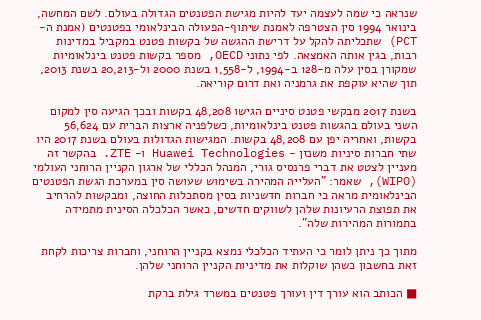שנראה כי שמה לעצמה יעד להיות מגישת הפטנטים הגדולה בעולם. לשם המחשה, בינואר 1994 סין הצטרפה לאמנת שיתוף-הפעולה הבינלאומי בפטנטים (אמנת ה-PCT) שתכליתה להקל על דרישת ההגשה של בקשות פטנט במקביל במדינות רבות, בגין אותה האמצאה. לפי נתוני OECD, מספר בקשות פטנט בינלאומיות שמקורן בסין עלה מ-128 ב-1994, ל-1,558 בשנת 2000 ול-20,213 בשנת 2013, תוך שהיא עוקפת את גרמניה ואת דרום קוריאה.

בשנת 2017 מבקשי פטנט סיניים הגישו 48,208 בקשות ובכך הגיעה סין למקום השני בעולם בהגשות פטנט בינלאומיות, כשלפניה ארצות הברית עם 56,624 בקשות, ואחריה יפן עם 48,208 בקשות. המגישות הגדולות בעולם בשנת 2017 היו שתי חברות סיניות משנזן - Huawei Technologies ו- ZTE. בהקשר זה מעניין לצטט את דברי פרנסיס גורי, המנהל הכללי של ארגון הקניין הרוחני העולמי (WIPO), שאמר: "העלייה המהירה בשימוש שעושה סין במערכת הגשת הפטנטים הבינלאומית מראה כי חברות חדשניות בסין מסתכלות החוצה, ומבקשות להרחיב את תפוצת הרעיונות שלהן לשווקים חדשים, כאשר הכלכלה הסינית מתמידה בתמורות המהירות שלה".

מתוך כך ניתן לומר כי העתיד הכלכלי נמצא בקניין הרוחני, וחברות צריכות לקחת זאת בחשבון כשהן שוקלות את מדיניות הקניין הרוחני שלהן.

■ הכותב הוא עורך דין ועורך פטנטים במשרד גילת ברקת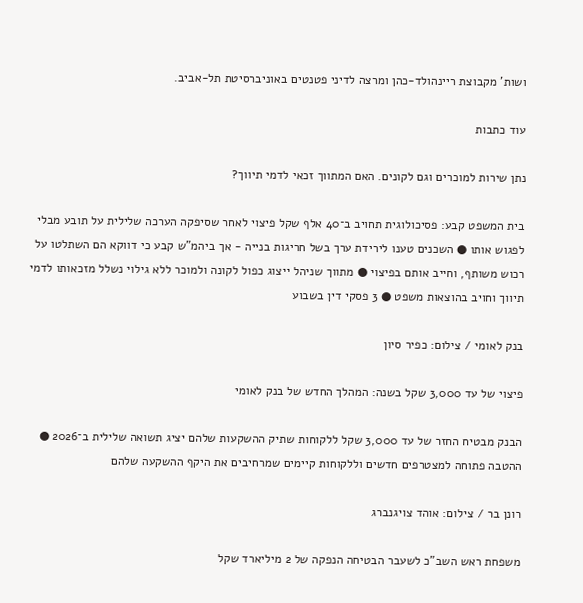ושות' מקבוצת ריינהולד-כהן ומרצה לדיני פטנטים באוניברסיטת תל-אביב.

עוד כתבות

נתן שירות למוכרים וגם לקונים. האם המתווך זכאי לדמי תיווך?

בית המשפט קבע: פסיכולוגית תחויב ב־40 אלף שקל פיצוי לאחר שסיפקה הערכה שלילית על תובע מבלי לפגוש אותו ● השכנים טענו לירידת ערך בשל חריגות בנייה - אך ביהמ"ש קבע כי דווקא הם השתלטו על רכוש משותף, וחייב אותם בפיצוי ● מתווך שניהל ייצוג כפול לקונה ולמוכר ללא גילוי נשלל מזכאותו לדמי תיווך וחויב בהוצאות משפט ● 3 פסקי דין בשבוע

בנק לאומי / צילום: כפיר סיון

פיצוי של עד 3,000 שקל בשנה: המהלך החדש של בנק לאומי

הבנק מבטיח החזר של עד 3,000 שקל ללקוחות שתיק ההשקעות שלהם יציג תשואה שלילית ב־2026 ● ההטבה פתוחה למצטרפים חדשים וללקוחות קיימים שמרחיבים את היקף ההשקעה שלהם

רונן בר / צילום: אוהד צויגנברג

משפחת ראש השב"כ לשעבר הבטיחה הנפקה של 2 מיליארד שקל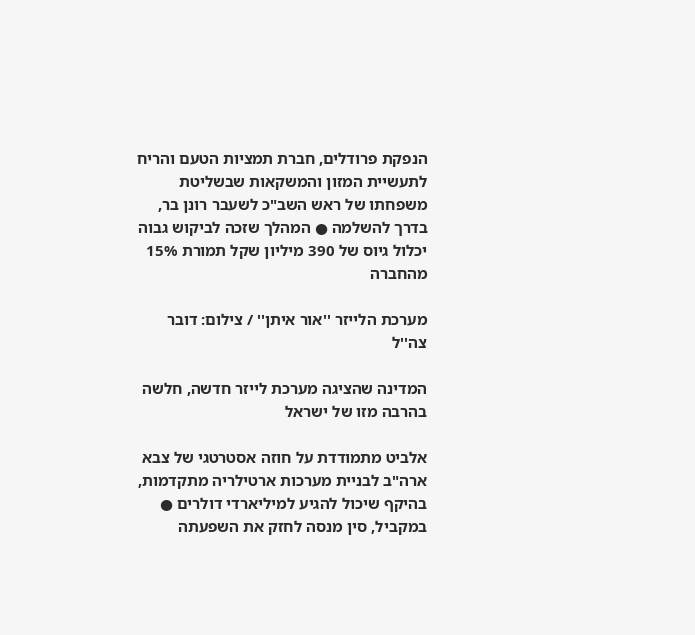הנפקת פרודלים, חברת תמציות הטעם והריח לתעשיית המזון והמשקאות שבשליטת משפחתו של ראש השב"כ לשעבר רונן בר, בדרך להשלמה ● המהלך שזכה לביקוש גבוה יכלול גיוס של 390 מיליון שקל תמורת 15% מהחברה

מערכת הלייזר ''אור איתן'' / צילום: דובר צה''ל

המדינה שהציגה מערכת לייזר חדשה, חלשה בהרבה מזו של ישראל

אלביט מתמודדת על חוזה אסטרטגי של צבא ארה"ב לבניית מערכות ארטילריה מתקדמות, בהיקף שיכול להגיע למיליארדי דולרים ● במקביל, סין מנסה לחזק את השפעתה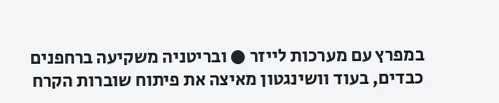במפרץ עם מערכות לייזר ● ובריטניה משקיעה ברחפנים כבדים, בעוד וושינגטון מאיצה את פיתוח שוברות הקרח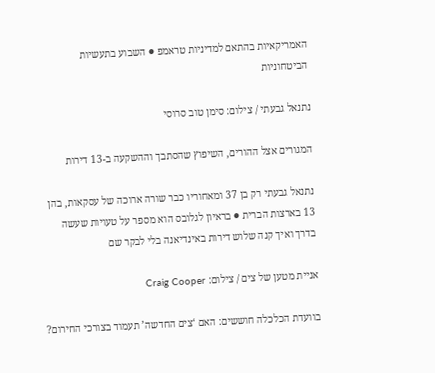האמריקאיות בהתאם למדיניות טראמפ ● השבוע בתעשיות הביטחוניות

נתנאל גבעתי / צילום: סימן טוב סרוסי

המגורים אצל ההורים, השיפוץ שהסתבך וההשקעה ב-13 דירות

נתנאל גבעתי רק בן 37 ומאחוריו כבר שורה ארוכה של עסקאות, בהן 13 בארצות הברית ● בראיון לגלובס הוא מספר על טעויות שעשה בדרך ואיך קנה שלוש דירות באינדיאנה בלי לבקר שם

אניית מטען של צים / צילום: Craig Cooper

בוועדת הכלכלה חוששים: האם ‘צים החדשה’ תעמוד בצורכי החירום?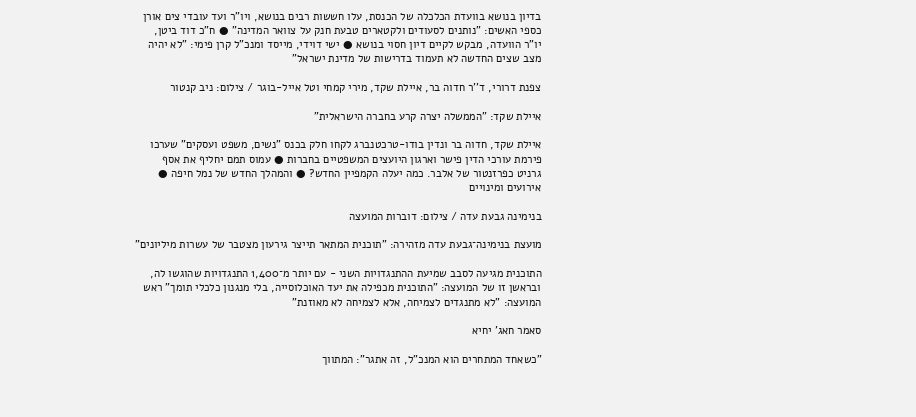בדיון בנושא בוועדת הכלכלה של הכנסת, עלו חששות רבים בנושא, ויו"ר ועד עובדי צים אורן כספי האשים: "נותנים לסעודים ולקטארים טבעת חנק על צוואר המדינה" ● ח"כ דוד ביטן, יו"ר הוועדה, מבקש לקיים דיון חסוי בנושא ● ישי דוידי, מייסד ומנכ"ל קרן פימי: "לא יהיה מצב שצים החדשה לא תעמוד בדרישות של מדינת ישראל"

צפנת דרורי, ד''ר חדוה בר, איילת שקד, מירי קמחי וטל אייל-בוגר / צילום: ניב קנטור

איילת שקד: "הממשלה יצרה קרע בחברה הישראלית"

איילת שקד, חדוה בר ונדין בודו-טרכטנברג לקחו חלק בכנס "נשים, משפט ועסקים" שערכו פירמת עורכי הדין פישר וארגון היועצים המשפטיים בחברות ● עמוס תמם יחליף את אסף גרניט כפרזנטור של אלבר. כמה יעלה הקמפיין החדש? ● והמהלך החדש של נמל חיפה ● אירועים ומינויים

בנימינה גבעת עדה / צילום: דוברות המועצה

מועצת בנימינה־גבעת עדה מזהירה: "תוכנית המתאר תייצר גירעון מצטבר של עשרות מיליונים"

התוכנית מגיעה לסבב שמיעת ההתנגדויות השני - עם יותר מ־1,400 התנגדויות שהוגשו לה, ובראשן זו של המועצה: "התוכנית מכפילה את יעד האוכלוסייה, בלי מנגנון כלכלי תומך" ראש המועצה: "לא מתנגדים לצמיחה, אלא לצמיחה לא מאוזנת"

סאמר חאג' יחיא

"כשאחד המתחרים הוא המנכ"ל, זה אתגר": המתווך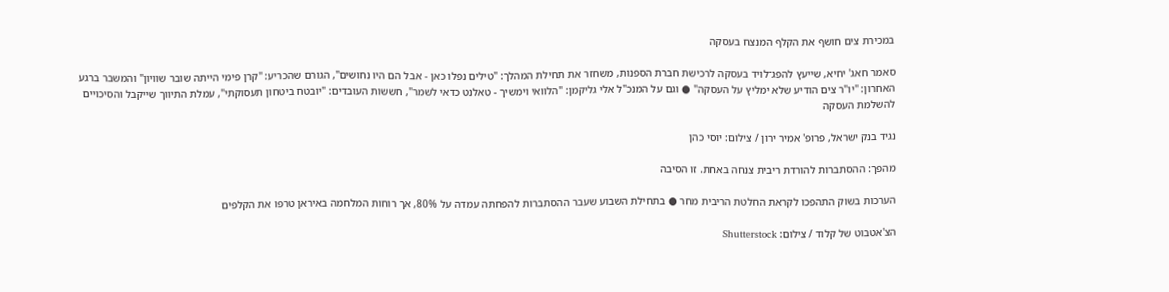במכירת צים חושף את הקלף המנצח בעסקה

סאמר חאג' יחיא, שייעץ להפג־לויד בעסקה לרכישת חברת הספנות, משחזר את תחילת המהלך: "טילים נפלו כאן - אבל הם היו נחושים", הגורם שהכריע: "קרן פימי הייתה שובר שוויון" והמשבר ברגע האחרון: "יו"ר צים הודיע שלא ימליץ על העסקה" ● וגם על המנכ"ל אלי גליקמן: "הלוואי וימשיך - טאלנט כדאי לשמר", חששות העובדים: "יובטח ביטחון תעסוקתי", עמלת התיווך שייקבל והסיכויים להשלמת העסקה

נגיד בנק ישראל, פרופ' אמיר ירון / צילום: יוסי כהן

מהפך: ההסתברות להורדת ריבית צנחה באחת. זו הסיבה

הערכות בשוק התהפכו לקראת החלטת הריבית מחר ● בתחילת השבוע שעבר ההסתברות להפחתה עמדה על 80%, אך רוחות המלחמה באיראן טרפו את הקלפים

הצ'אטבוט של קלוד / צילום: Shutterstock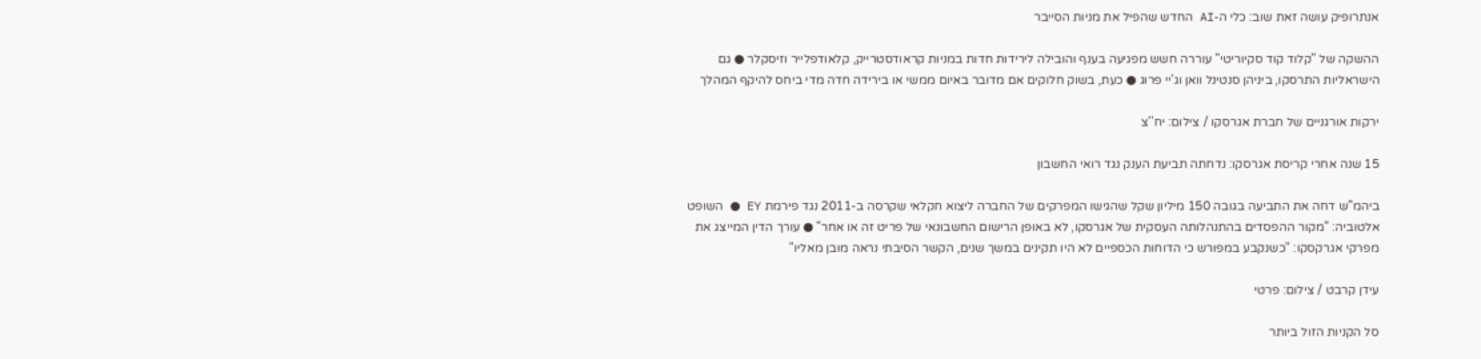אנתרופיק עושה זאת שוב: כלי ה-AI החדש שהפיל את מניות הסייבר

ההשקה של "קלוד קוד סקיוריטי" עוררה חשש מפגיעה בענף והובילה לירידות חדות במניות קראודסטרייק, קלאודפלייר וזיסקלר ● גם הישראליות התרסקו, ביניהן סנטינל וואן וג'יי פרוג ● כעת, בשוק חלוקים אם מדובר באיום ממשי או בירידה חדה מדי ביחס להיקף המהלך

ירקות אורגניים של חברת אגרסקו / צילום: יח''צ

15 שנה אחרי קריסת אגרסקו: נדחתה תביעת הענק נגד רואי החשבון

ביהמ"ש דחה את התביעה בגובה 150 מיליון שקל שהגישו המפרקים של החברה ליצוא חקלאי שקרסה ב-2011 נגד פירמת EY ● השופט אלטוביה: "מקור ההפסדים בהתנהלותה העסקית של אגרסקו, לא באופן הרישום החשבונאי של פריט זה או אחר" ● עורך הדין המייצג את מפרקי אגרקסקו: "כשנקבע במפורש כי הדוחות הכספיים לא היו תקינים במשך שנים, הקשר הסיבתי נראה מובן מאליו"

עידן קרבט / צילום: פרטי

סל הקניות הזול ביותר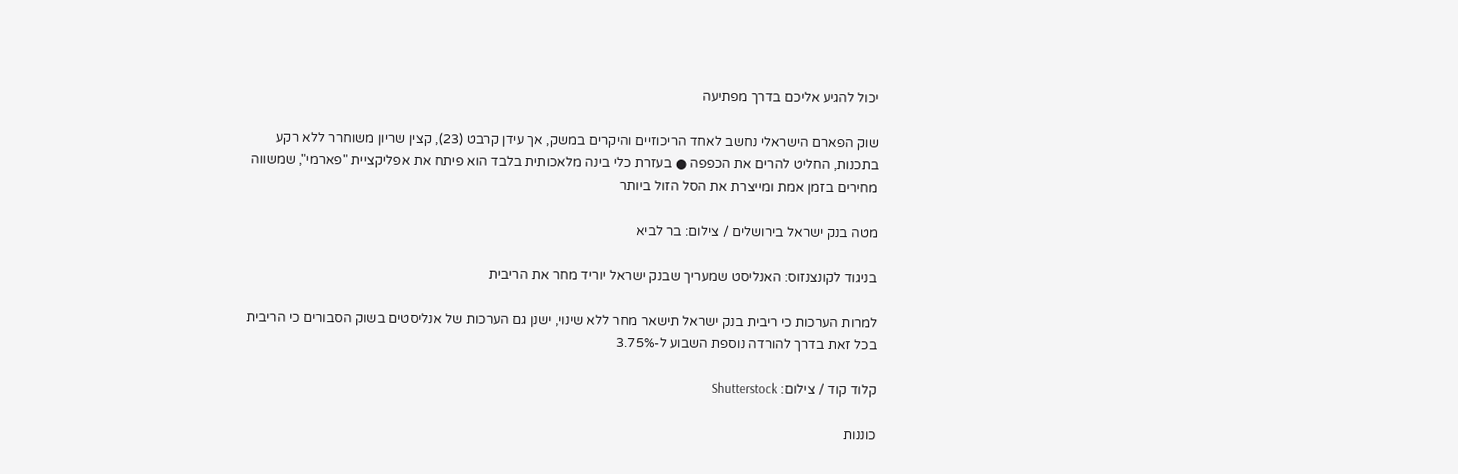יכול להגיע אליכם בדרך מפתיעה

שוק הפארם הישראלי נחשב לאחד הריכוזיים והיקרים במשק, אך עידן קרבט (23), קצין שריון משוחרר ללא רקע בתכנות, החליט להרים את הכפפה ● בעזרת כלי בינה מלאכותית בלבד הוא פיתח את אפליקציית "פארמי", שמשווה מחירים בזמן אמת ומייצרת את הסל הזול ביותר

מטה בנק ישראל בירושלים / צילום: בר לביא

בניגוד לקונצנזוס: האנליסט שמעריך שבנק ישראל יוריד מחר את הריבית

למרות הערכות כי ריבית בנק ישראל תישאר מחר ללא שינוי, ישנן גם הערכות של אנליסטים בשוק הסבורים כי הריבית בכל זאת בדרך להורדה נוספת השבוע ל-3.75%

קלוד קוד / צילום: Shutterstock

כוננות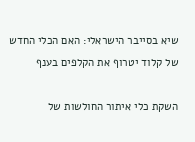שיא בסייבר הישראלי: האם הכלי החדש של קלוד יטרוף את הקלפים בענף

השקת כלי איתור החולשות של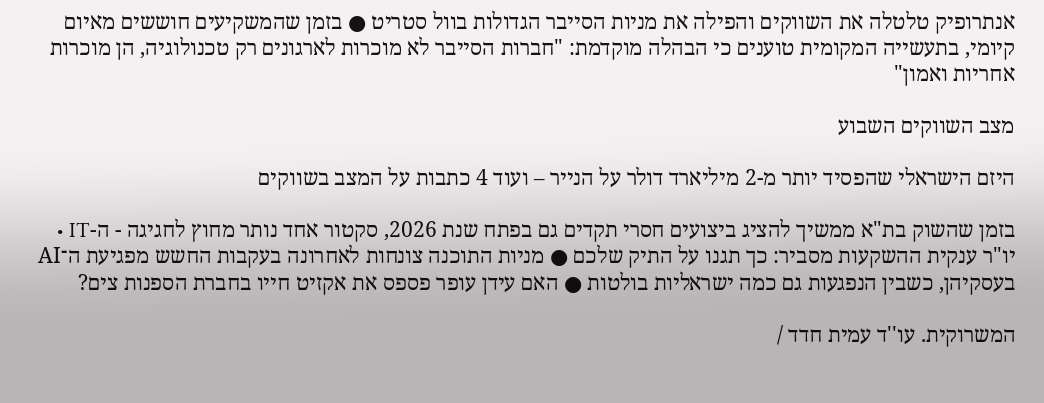אנתרופיק טלטלה את השווקים והפילה את מניות הסייבר הגדולות בוול סטריט ● בזמן שהמשקיעים חוששים מאיום קיומי, בתעשייה המקומית טוענים כי הבהלה מוקדמת: "חברות הסייבר לא מוכרות לארגונים רק טכנולוגיה, הן מוכרות אחריות ואמון"

מצב השווקים השבוע

היזם הישראלי שהפסיד יותר מ-2 מיליארד דולר על הנייר – ועוד 4 כתבות על המצב בשווקים

בזמן שהשוק בת"א ממשיך להציג ביצועים חסרי תקדים גם בפתח שנת 2026, סקטור אחד נותר מחוץ לחגיגה - ה-IT • יו"ר ענקית ההשקעות מסביר: כך תגנו על התיק שלכם ● מניות התוכנה צונחות לאחרונה בעקבות החשש מפגיעת ה־AI בעסקיהן, כשבין הנפגעות גם כמה ישראליות בולטות ● האם עידן עופר פספס את אקזיט חייו בחברת הספנות צים?

המשרוקית. עו''ד עמית חדד /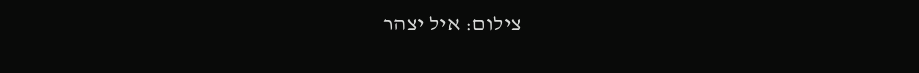צילום: איל יצהר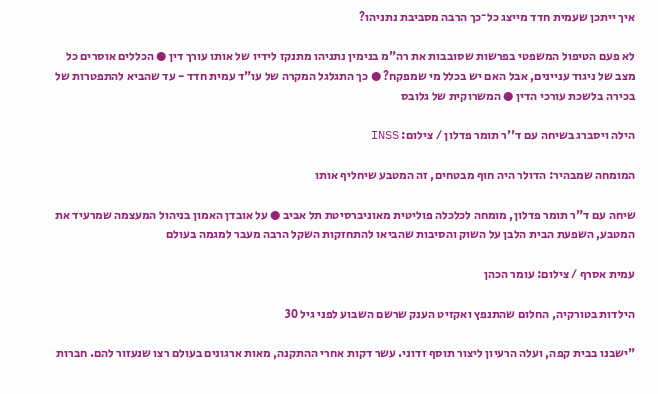איך ייתכן שעמית חדד מייצג כל־כך הרבה מסביבת נתניהו?

לא פעם הטיפול המשפטי בפרשות שסובבות את רה"מ בנימין נתניהו מתנקז לידיו של אותו עורך דין ● הכללים אוסרים כל מצב של ניגוד עניינים, אבל האם יש בכלל מי שמפקח? ● כך התגלגל המקרה של עו"ד עמית חדד - עד שהביא להתפטרות של בכירה בלשכת עורכי הדין ● המשרוקית של גלובס

הילה ויסברג בשיחה עם ד''ר תומר פדלון / צילום: INSS

המומחה שמבהיר: הדולר היה חוף מבטחים, זה המטבע שיחליף אותו

שיחה עם ד"ר תומר פדלון, מומחה לכלכלה פוליטית מאוניברסיטת תל אביב ● על אובדן האמון בניהול המעצמה שמרעיד את המטבע, השפעת הבית הלבן על השוק והסיבות שהביאו להתחזקות השקל הרבה מעבר למגמה בעולם

עמית אסרף / צילום: עומר הכהן

הילדות בטורקיה, החלום שהתנפץ ואקזיט הענק שרשם השבוע לפני גיל 30

"ישבנו בבית קפה, ועלה הרעיון ליצור תוסף זדוני. עשר דקות אחרי ההתקנה, מאות ארגונים בעולם רצו שנעזור להם. חברות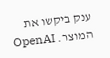ענק ביקשו את המוצר. OpenAI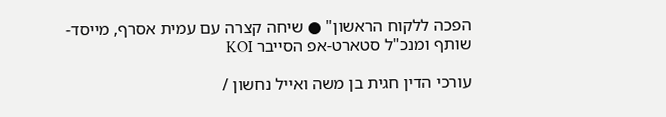הפכה ללקוח הראשון" ● שיחה קצרה עם עמית אסרף, מייסד-שותף ומנכ"ל סטארט-אפ הסייבר KOI

עורכי הדין חגית בן משה ואייל נחשון /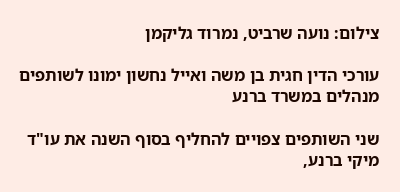צילום: נועה שרביט, נמרוד גליקמן

עורכי הדין חגית בן משה ואייל נחשון ימונו לשותפים מנהלים במשרד ברנע

שני השותפים צפויים להחליף בסוף השנה את עו"ד מיקי ברנע,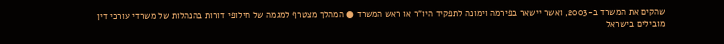שהקים את המשרד ב-2003, ואשר יישאר בפירמה וימונה לתפקיד היו"ר או ראש המשרד ● המהלך מצטרף למגמה של חילופי דורות בהנהלות של משרדי עורכי דין מובילים בישראל